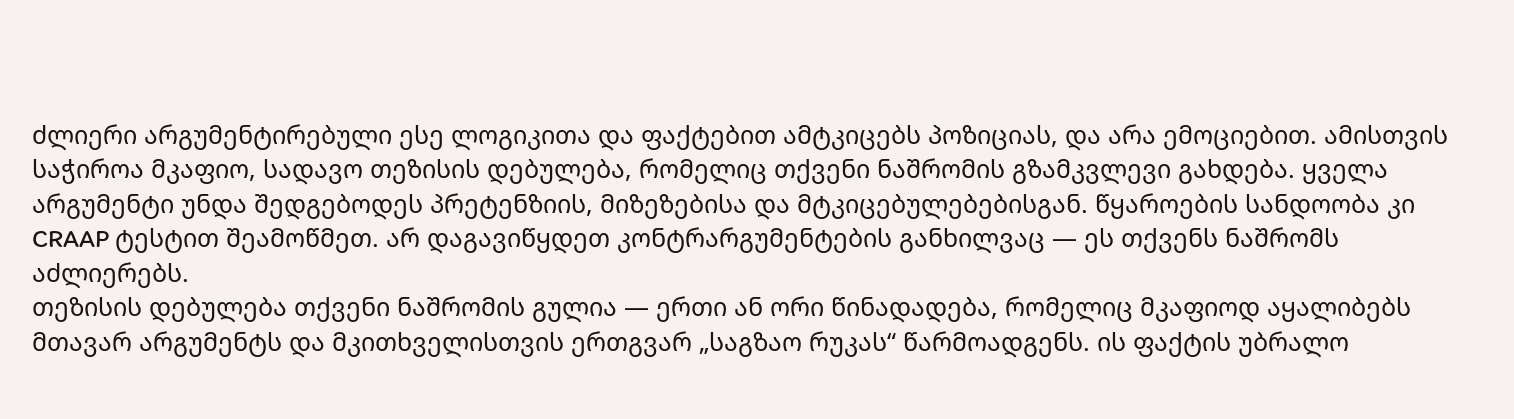ძლიერი არგუმენტირებული ესე ლოგიკითა და ფაქტებით ამტკიცებს პოზიციას, და არა ემოციებით. ამისთვის საჭიროა მკაფიო, სადავო თეზისის დებულება, რომელიც თქვენი ნაშრომის გზამკვლევი გახდება. ყველა არგუმენტი უნდა შედგებოდეს პრეტენზიის, მიზეზებისა და მტკიცებულებებისგან. წყაროების სანდოობა კი CRAAP ტესტით შეამოწმეთ. არ დაგავიწყდეთ კონტრარგუმენტების განხილვაც — ეს თქვენს ნაშრომს აძლიერებს.
თეზისის დებულება თქვენი ნაშრომის გულია — ერთი ან ორი წინადადება, რომელიც მკაფიოდ აყალიბებს მთავარ არგუმენტს და მკითხველისთვის ერთგვარ „საგზაო რუკას“ წარმოადგენს. ის ფაქტის უბრალო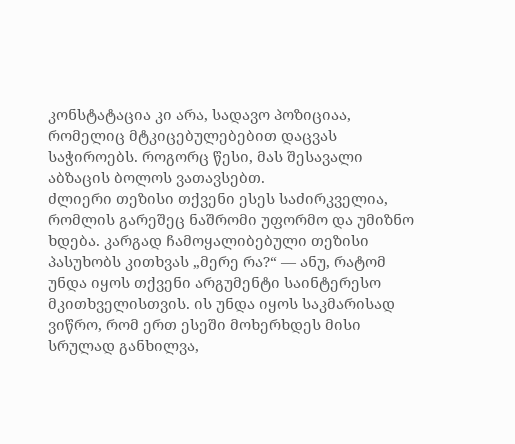კონსტატაცია კი არა, სადავო პოზიციაა, რომელიც მტკიცებულებებით დაცვას საჭიროებს. როგორც წესი, მას შესავალი აბზაცის ბოლოს ვათავსებთ.
ძლიერი თეზისი თქვენი ესეს საძირკველია, რომლის გარეშეც ნაშრომი უფორმო და უმიზნო ხდება. კარგად ჩამოყალიბებული თეზისი პასუხობს კითხვას „მერე რა?“ — ანუ, რატომ უნდა იყოს თქვენი არგუმენტი საინტერესო მკითხველისთვის. ის უნდა იყოს საკმარისად ვიწრო, რომ ერთ ესეში მოხერხდეს მისი სრულად განხილვა,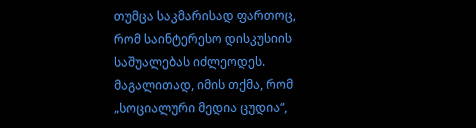თუმცა საკმარისად ფართოც, რომ საინტერესო დისკუსიის საშუალებას იძლეოდეს. მაგალითად, იმის თქმა, რომ „სოციალური მედია ცუდია“,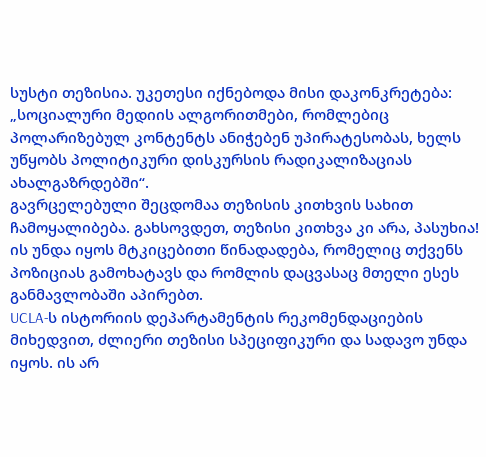სუსტი თეზისია. უკეთესი იქნებოდა მისი დაკონკრეტება: „სოციალური მედიის ალგორითმები, რომლებიც პოლარიზებულ კონტენტს ანიჭებენ უპირატესობას, ხელს უწყობს პოლიტიკური დისკურსის რადიკალიზაციას ახალგაზრდებში“.
გავრცელებული შეცდომაა თეზისის კითხვის სახით ჩამოყალიბება. გახსოვდეთ, თეზისი კითხვა კი არა, პასუხია! ის უნდა იყოს მტკიცებითი წინადადება, რომელიც თქვენს პოზიციას გამოხატავს და რომლის დაცვასაც მთელი ესეს განმავლობაში აპირებთ.
UCLA-ს ისტორიის დეპარტამენტის რეკომენდაციების მიხედვით, ძლიერი თეზისი სპეციფიკური და სადავო უნდა იყოს. ის არ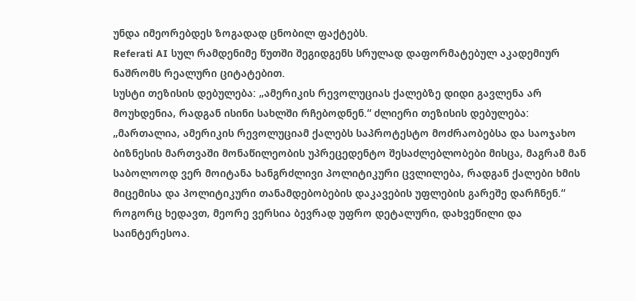უნდა იმეორებდეს ზოგადად ცნობილ ფაქტებს.
Referati AI სულ რამდენიმე წუთში შეგიდგენს სრულად დაფორმატებულ აკადემიურ ნაშრომს რეალური ციტატებით.
სუსტი თეზისის დებულება: „ამერიკის რევოლუციას ქალებზე დიდი გავლენა არ მოუხდენია, რადგან ისინი სახლში რჩებოდნენ.“ ძლიერი თეზისის დებულება: „მართალია, ამერიკის რევოლუციამ ქალებს საპროტესტო მოძრაობებსა და საოჯახო ბიზნესის მართვაში მონაწილეობის უპრეცედენტო შესაძლებლობები მისცა, მაგრამ მან საბოლოოდ ვერ მოიტანა ხანგრძლივი პოლიტიკური ცვლილება, რადგან ქალები ხმის მიცემისა და პოლიტიკური თანამდებობების დაკავების უფლების გარეშე დარჩნენ.“
როგორც ხედავთ, მეორე ვერსია ბევრად უფრო დეტალური, დახვეწილი და საინტერესოა.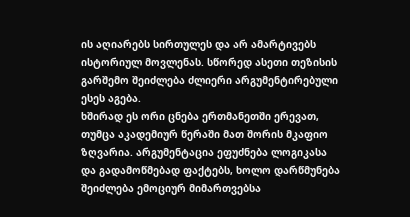ის აღიარებს სირთულეს და არ ამარტივებს ისტორიულ მოვლენას. სწორედ ასეთი თეზისის გარშემო შეიძლება ძლიერი არგუმენტირებული ესეს აგება.
ხშირად ეს ორი ცნება ერთმანეთში ერევათ, თუმცა აკადემიურ წერაში მათ შორის მკაფიო ზღვარია. არგუმენტაცია ეფუძნება ლოგიკასა და გადამოწმებად ფაქტებს, ხოლო დარწმუნება შეიძლება ემოციურ მიმართვებსა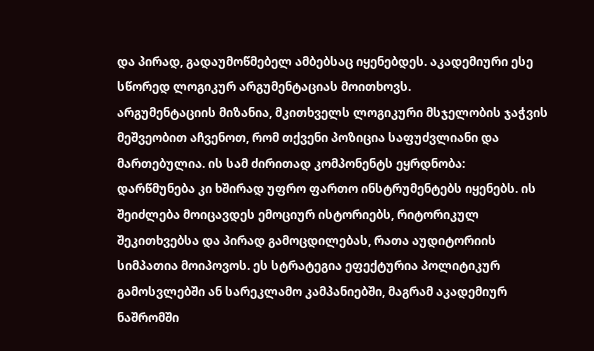და პირად, გადაუმოწმებელ ამბებსაც იყენებდეს. აკადემიური ესე სწორედ ლოგიკურ არგუმენტაციას მოითხოვს.
არგუმენტაციის მიზანია, მკითხველს ლოგიკური მსჯელობის ჯაჭვის მეშვეობით აჩვენოთ, რომ თქვენი პოზიცია საფუძვლიანი და მართებულია. ის სამ ძირითად კომპონენტს ეყრდნობა:
დარწმუნება კი ხშირად უფრო ფართო ინსტრუმენტებს იყენებს. ის შეიძლება მოიცავდეს ემოციურ ისტორიებს, რიტორიკულ შეკითხვებსა და პირად გამოცდილებას, რათა აუდიტორიის სიმპათია მოიპოვოს. ეს სტრატეგია ეფექტურია პოლიტიკურ გამოსვლებში ან სარეკლამო კამპანიებში, მაგრამ აკადემიურ ნაშრომში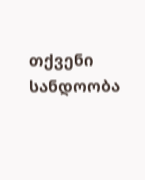თქვენი სანდოობა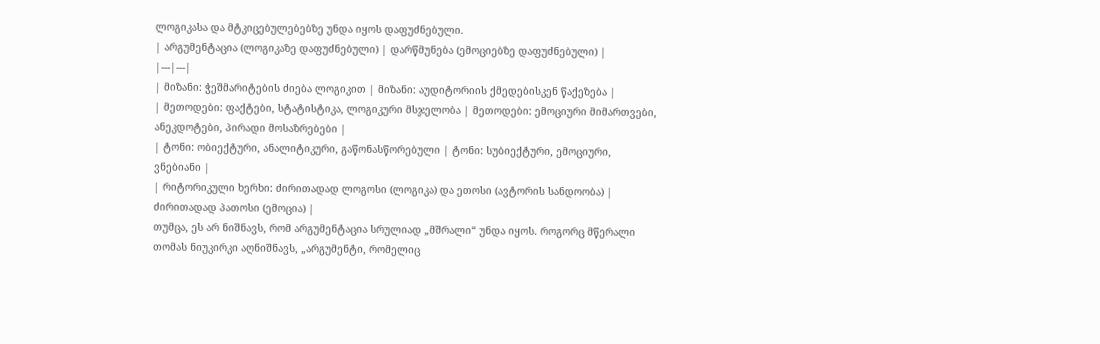ლოგიკასა და მტკიცებულებებზე უნდა იყოს დაფუძნებული.
| არგუმენტაცია (ლოგიკაზე დაფუძნებული) | დარწმუნება (ემოციებზე დაფუძნებული) |
|---|---|
| მიზანი: ჭეშმარიტების ძიება ლოგიკით | მიზანი: აუდიტორიის ქმედებისკენ წაქეზება |
| მეთოდები: ფაქტები, სტატისტიკა, ლოგიკური მსჯელობა | მეთოდები: ემოციური მიმართვები, ანეკდოტები, პირადი მოსაზრებები |
| ტონი: ობიექტური, ანალიტიკური, გაწონასწორებული | ტონი: სუბიექტური, ემოციური, ვნებიანი |
| რიტორიკული ხერხი: ძირითადად ლოგოსი (ლოგიკა) და ეთოსი (ავტორის სანდოობა) | ძირითადად პათოსი (ემოცია) |
თუმცა, ეს არ ნიშნავს, რომ არგუმენტაცია სრულიად „მშრალი“ უნდა იყოს. როგორც მწერალი თომას ნიუკირკი აღნიშნავს, „არგუმენტი, რომელიც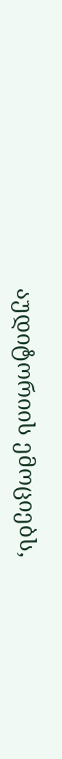აუდიტორიის ემოციებს,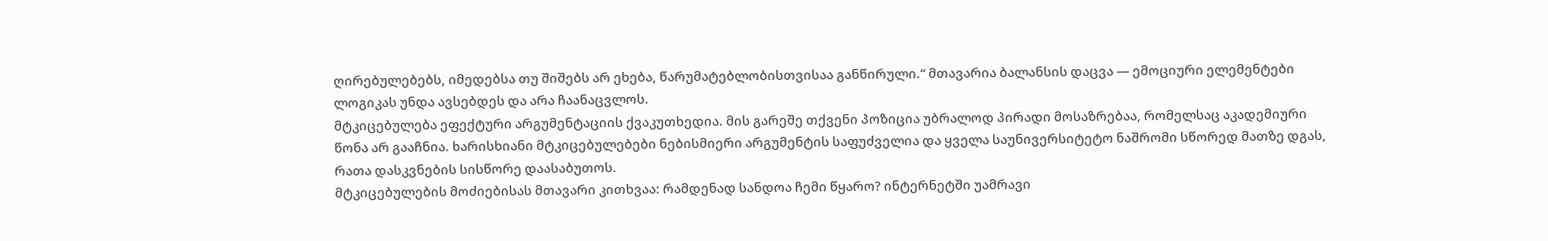ღირებულებებს, იმედებსა თუ შიშებს არ ეხება, წარუმატებლობისთვისაა განწირული.“ მთავარია ბალანსის დაცვა — ემოციური ელემენტები ლოგიკას უნდა ავსებდეს და არა ჩაანაცვლოს.
მტკიცებულება ეფექტური არგუმენტაციის ქვაკუთხედია. მის გარეშე თქვენი პოზიცია უბრალოდ პირადი მოსაზრებაა, რომელსაც აკადემიური წონა არ გააჩნია. ხარისხიანი მტკიცებულებები ნებისმიერი არგუმენტის საფუძველია და ყველა საუნივერსიტეტო ნაშრომი სწორედ მათზე დგას, რათა დასკვნების სისწორე დაასაბუთოს.
მტკიცებულების მოძიებისას მთავარი კითხვაა: რამდენად სანდოა ჩემი წყარო? ინტერნეტში უამრავი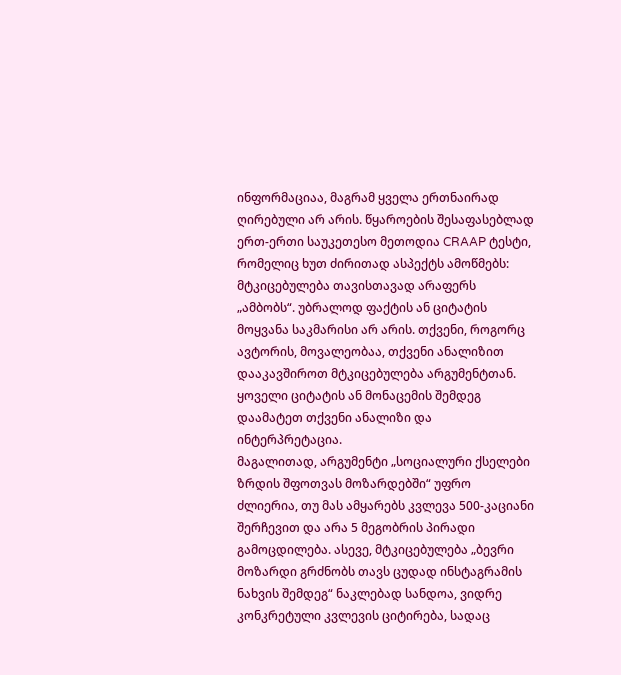ინფორმაციაა, მაგრამ ყველა ერთნაირად ღირებული არ არის. წყაროების შესაფასებლად ერთ-ერთი საუკეთესო მეთოდია CRAAP ტესტი, რომელიც ხუთ ძირითად ასპექტს ამოწმებს:
მტკიცებულება თავისთავად არაფერს „ამბობს“. უბრალოდ ფაქტის ან ციტატის მოყვანა საკმარისი არ არის. თქვენი, როგორც ავტორის, მოვალეობაა, თქვენი ანალიზით დააკავშიროთ მტკიცებულება არგუმენტთან. ყოველი ციტატის ან მონაცემის შემდეგ დაამატეთ თქვენი ანალიზი და ინტერპრეტაცია.
მაგალითად, არგუმენტი „სოციალური ქსელები ზრდის შფოთვას მოზარდებში“ უფრო ძლიერია, თუ მას ამყარებს კვლევა 500-კაციანი შერჩევით და არა 5 მეგობრის პირადი გამოცდილება. ასევე, მტკიცებულება „ბევრი მოზარდი გრძნობს თავს ცუდად ინსტაგრამის ნახვის შემდეგ“ ნაკლებად სანდოა, ვიდრე კონკრეტული კვლევის ციტირება, სადაც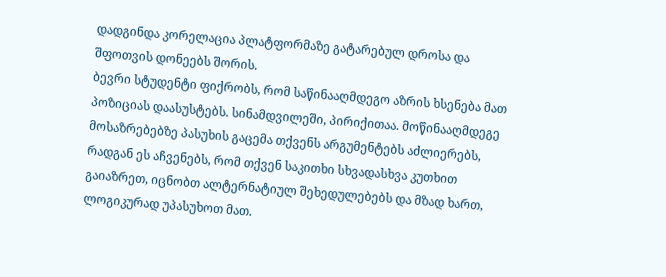დადგინდა კორელაცია პლატფორმაზე გატარებულ დროსა და შფოთვის დონეებს შორის.
ბევრი სტუდენტი ფიქრობს, რომ საწინააღმდეგო აზრის ხსენება მათ პოზიციას დაასუსტებს. სინამდვილეში, პირიქითაა. მოწინააღმდეგე მოსაზრებებზე პასუხის გაცემა თქვენს არგუმენტებს აძლიერებს, რადგან ეს აჩვენებს, რომ თქვენ საკითხი სხვადასხვა კუთხით გაიაზრეთ, იცნობთ ალტერნატიულ შეხედულებებს და მზად ხართ, ლოგიკურად უპასუხოთ მათ.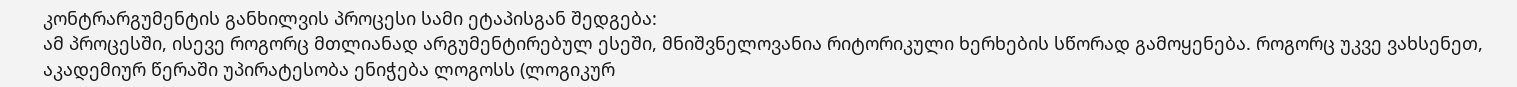კონტრარგუმენტის განხილვის პროცესი სამი ეტაპისგან შედგება:
ამ პროცესში, ისევე როგორც მთლიანად არგუმენტირებულ ესეში, მნიშვნელოვანია რიტორიკული ხერხების სწორად გამოყენება. როგორც უკვე ვახსენეთ, აკადემიურ წერაში უპირატესობა ენიჭება ლოგოსს (ლოგიკურ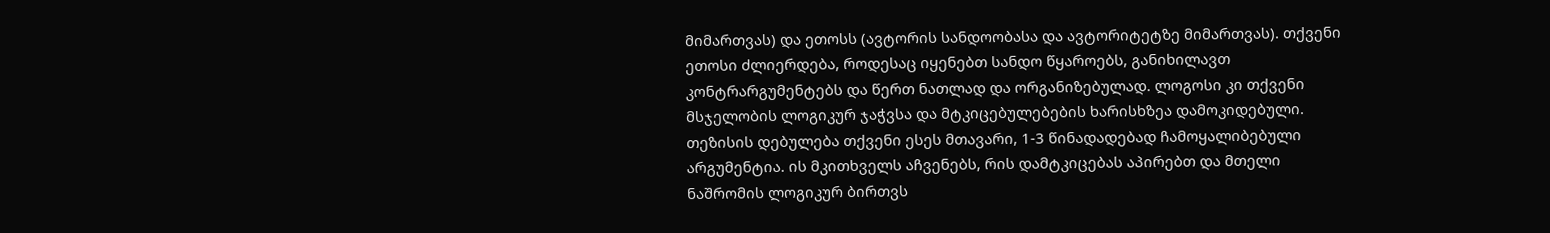მიმართვას) და ეთოსს (ავტორის სანდოობასა და ავტორიტეტზე მიმართვას). თქვენი ეთოსი ძლიერდება, როდესაც იყენებთ სანდო წყაროებს, განიხილავთ კონტრარგუმენტებს და წერთ ნათლად და ორგანიზებულად. ლოგოსი კი თქვენი მსჯელობის ლოგიკურ ჯაჭვსა და მტკიცებულებების ხარისხზეა დამოკიდებული.
თეზისის დებულება თქვენი ესეს მთავარი, 1-3 წინადადებად ჩამოყალიბებული არგუმენტია. ის მკითხველს აჩვენებს, რის დამტკიცებას აპირებთ და მთელი ნაშრომის ლოგიკურ ბირთვს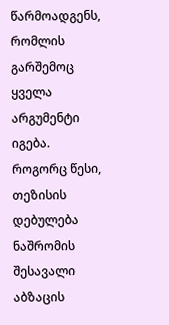წარმოადგენს, რომლის გარშემოც ყველა არგუმენტი იგება.
როგორც წესი, თეზისის დებულება ნაშრომის შესავალი აბზაცის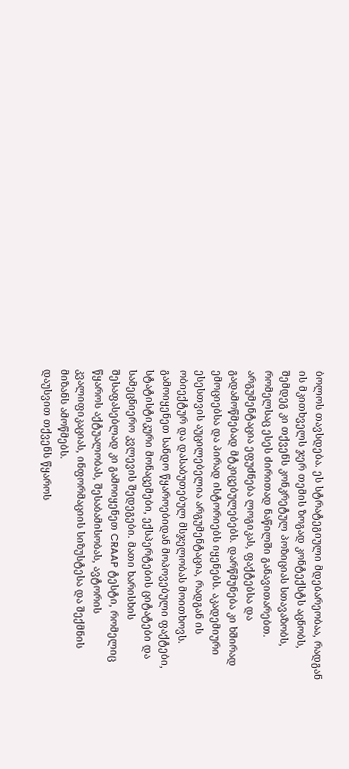ბოლოს თავსდება. ეს სტრატეგიული მდებარეობაა, რადგან ის მკითხველს ჯერ თემის ზოგად კონტექსტს აცნობს, შემდეგ კი თქვენს კონკრეტულ პოზიციას სთავაზობს, რომელსაც ესეს ძირითად ნაწილში განავითარებთ.
არგუმენტაცია ეფუძნება ლოგიკას, ფაქტებსა და გადამოწმებად მტკიცებულებებს. დარწმუნება კი ხშირად ემოციებსა და პირად ისტორიებს იყენებს. აკადემიური ესესთვის აუცილებელია არგუმენტაცია, რადგან ის ობიექტურ და დასაბუთებულ მსჯელობას მოითხოვს.
გამოიყენეთ სანდო წყაროებიდან მოპოვებული ფაქტები, სტატისტიკური მონაცემები, ექსპერტების ციტატები და სამეცნიერო კვლევის შედეგები. მათი ხარისხის შესაფასებლად კი გამოიყენეთ CRAAP ტესტი, რომელიც წყაროს აქტუალობას, შესაბამისობას, ავტორის კვალიფიკაციას, ინფორმაციის სიზუსტესა და შექმნის მიზანს ამოწმებს.
დაუსვით თქვენს წყაროს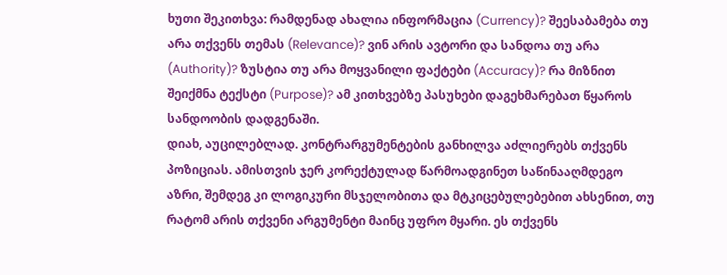ხუთი შეკითხვა: რამდენად ახალია ინფორმაცია (Currency)? შეესაბამება თუ არა თქვენს თემას (Relevance)? ვინ არის ავტორი და სანდოა თუ არა (Authority)? ზუსტია თუ არა მოყვანილი ფაქტები (Accuracy)? რა მიზნით შეიქმნა ტექსტი (Purpose)? ამ კითხვებზე პასუხები დაგეხმარებათ წყაროს სანდოობის დადგენაში.
დიახ, აუცილებლად. კონტრარგუმენტების განხილვა აძლიერებს თქვენს პოზიციას. ამისთვის ჯერ კორექტულად წარმოადგინეთ საწინააღმდეგო აზრი, შემდეგ კი ლოგიკური მსჯელობითა და მტკიცებულებებით ახსენით, თუ რატომ არის თქვენი არგუმენტი მაინც უფრო მყარი. ეს თქვენს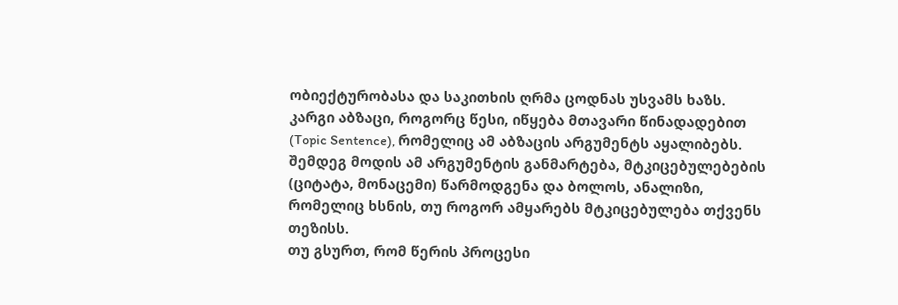ობიექტურობასა და საკითხის ღრმა ცოდნას უსვამს ხაზს.
კარგი აბზაცი, როგორც წესი, იწყება მთავარი წინადადებით (Topic Sentence), რომელიც ამ აბზაცის არგუმენტს აყალიბებს. შემდეგ მოდის ამ არგუმენტის განმარტება, მტკიცებულებების (ციტატა, მონაცემი) წარმოდგენა და ბოლოს, ანალიზი, რომელიც ხსნის, თუ როგორ ამყარებს მტკიცებულება თქვენს თეზისს.
თუ გსურთ, რომ წერის პროცესი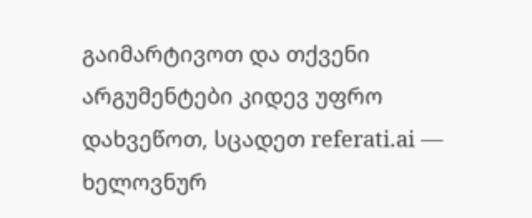გაიმარტივოთ და თქვენი არგუმენტები კიდევ უფრო დახვეწოთ, სცადეთ referati.ai — ხელოვნურ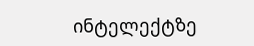ინტელექტზე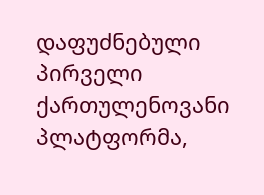დაფუძნებული პირველი ქართულენოვანი პლატფორმა,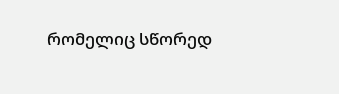რომელიც სწორედ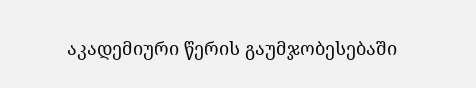აკადემიური წერის გაუმჯობესებაში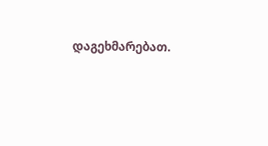დაგეხმარებათ.